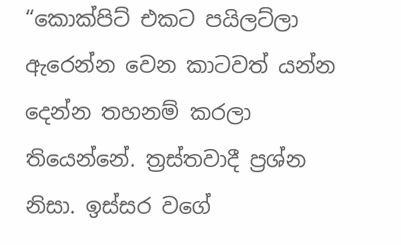“කොක්පිට් එකට පයිලට්ලා ඇරෙන්න වෙන කාටවත් යන්න දෙන්න තහනම් කරලා තියෙන්නේ. ත්‍රස්තවාදී ප්‍රශ්න නිසා. ඉස්සර වගේ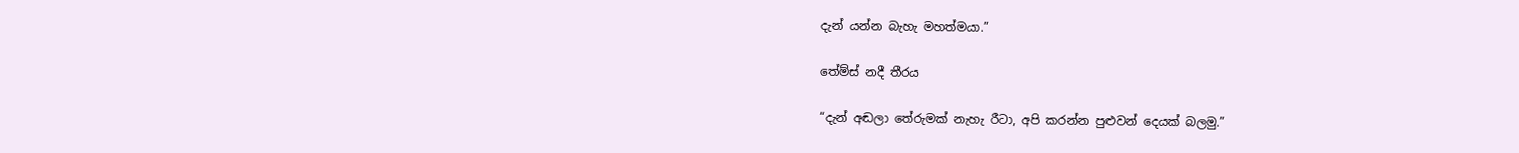දැන් යන්න බැහැ මහත්මයා.”

තේම්ස් නදී තීරය

“දැන් අඬලා තේරුමක් නැහැ රීටා, අපි කරන්න පුළුවන් දෙයක් බලමු.”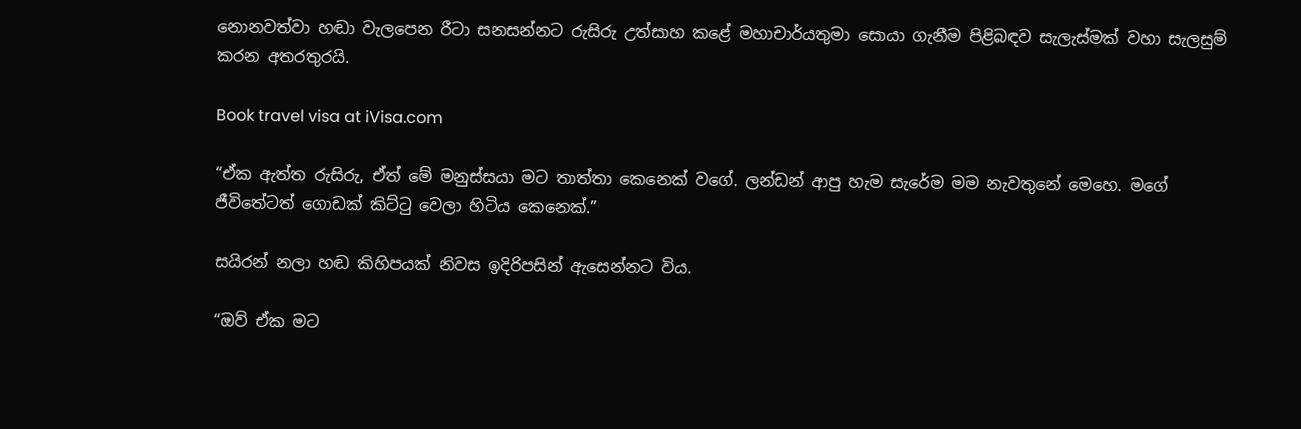නොනවත්වා හඬා වැලපෙන රීටා සනසන්නට රුසිරු උත්සාහ කළේ මහාචාර්යතුමා සොයා ගැනීම පිළිබඳව සැලැස්මක් වහා සැලසුම් කරන අතරතුරයි.

Book travel visa at iVisa.com

“ඒක ඇත්ත රුසිරු, ඒත් මේ මනුස්සයා මට තාත්තා කෙනෙක් වගේ. ලන්ඩන් ආපු හැම සැරේම මම නැවතුනේ මෙහෙ. මගේ ජීවිතේටත් ගොඩක් කිට්ටු වෙලා හිටිය කෙනෙක්.”

සයිරන් නලා හඬ කිහිපයක් නිවස ඉදිරිපසින් ඇසෙන්නට විය.

“ඔව් ඒක මට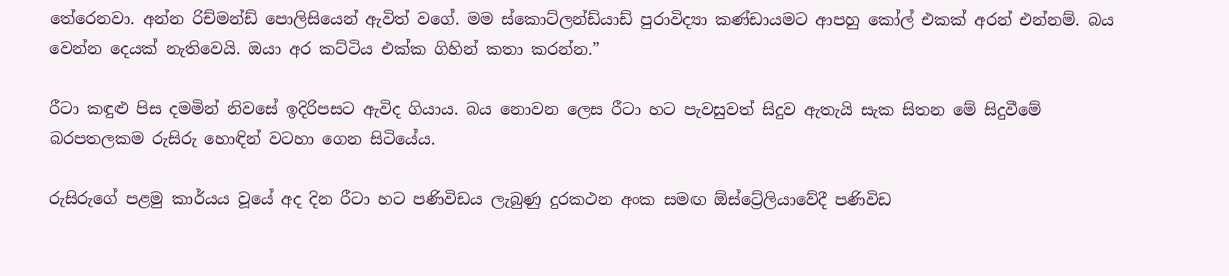තේරෙනවා. අන්න රිච්මන්ඩ් පොලිසියෙන් ඇවිත් වගේ. මම ස්කොට්ලන්ඩ්යාඩ් පුරාවිද්‍යා කණ්ඩායමට ආපහු කෝල් එකක් අරන් එන්නම්. බය වෙන්න දෙයක් නැතිවෙයි. ඔයා අර කට්ටිය එක්ක ගිහින් කතා කරන්න.”

රීටා කඳුළු පිස දමමින් නිවසේ ඉදිරිපසට ඇවිද ගියාය. බය නොවන ලෙස රීටා හට පැවසුවත් සිදුව ඇතැයි සැක සිතන මේ සිදුවීමේ බරපතලකම රුසිරු හොඳින් වටහා ගෙන සිටියේය.

රුසිරුගේ පළමු කාර්යය වූයේ අද දින රීටා හට පණිවිඩය ලැබුණු දුරකථන අංක සමඟ ඕස්ට්‍රේලියාවේදී පණිවිඩ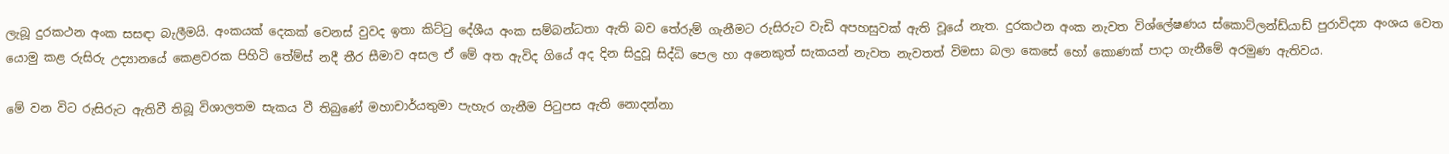ලැබූ දුරකථන අංක සසඳා බැලීමයි. අංකයක් දෙකක් වෙනස් වුවද ඉතා කිට්ටු දේශීය අංක සම්බන්ධතා ඇති බව තේරුම් ගැනීමට රුසිරුට වැඩි අපහසුවක් ඇති වූයේ නැත. දුරකථන අංක නැවත විශ්ලේෂණය ස්කොට්ලන්ඩ්යාඩ් පුරාවිද්‍යා අංශය වෙත යොමු කළ රුසිරු උද්‍යානයේ කෙළවරක පිහිටි තේම්ස් නදී තීර සීමාව අසල ඒ මේ අත ඇවිද ගියේ අද දින සිදුවූ සිද්ධි පෙල හා අනෙකුත් සැකයන් නැවත නැවතත් විමසා බලා කෙසේ හෝ කොණක් පාදා ගැනීමේ අරමුණ ඇතිවය.

මේ වන විට රුසිරුට ඇතිවී තිබූ විශාලතම සැකය වී තිබුණේ මහාචාර්යතුමා පැහැර ගැනීම පිටුපස ඇති නොදන්නා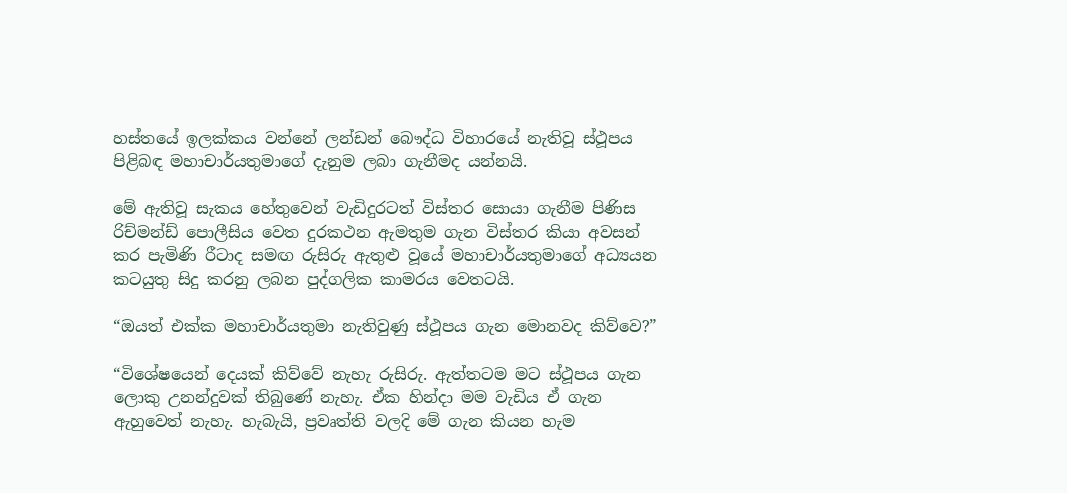හස්තයේ ඉලක්කය වන්නේ ලන්ඩන් බෞද්ධ විහාරයේ නැතිවූ ස්ථූපය පිළිබඳ මහාචාර්යතුමාගේ දැනුම ලබා ගැනීමද යන්නයි.

මේ ඇතිවූ සැකය හේතුවෙන් වැඩිදුරටත් විස්තර සොයා ගැනීම පිණිස රිච්මන්ඩ් පොලීසිය වෙත දුරකථන ඇමතුම ගැන විස්තර කියා අවසන් කර පැමිණි රීටාද සමඟ රුසිරු ඇතුළු වූයේ මහාචාර්යතුමාගේ අධ්‍යයන කටයුතු සිදු කරනු ලබන පුද්ගලික කාමරය වෙතටයි.

“ඔයත් එක්ක මහාචාර්යතුමා නැතිවුණු ස්ථූපය ගැන මොනවද කිව්වෙ?”

“විශේෂයෙන් දෙයක් කිව්වේ නැහැ රුසිරු. ඇත්තටම මට ස්ථූපය ගැන ලොකු උනන්දුවක් තිබුණේ නැහැ. ඒක හින්දා මම වැඩිය ඒ ගැන ඇහුවෙත් නැහැ. හැබැයි, ප්‍රවෘත්ති වලදි මේ ගැන කියන හැම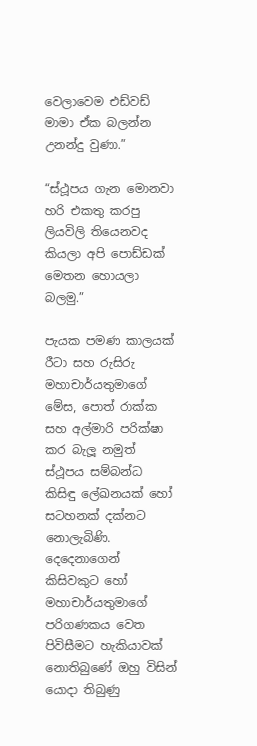වෙලාවෙම එඩ්වඩ් මාමා ඒක බලන්න උනන්දු වුණා.”

“ස්ථූපය ගැන මොනවා හරි එකතු කරපු ලියවිලි තියෙනවද කියලා අපි පොඩ්ඩක් මෙතන හොයලා බලමු.”

පැයක පමණ කාලයක් රීටා සහ රුසිරු මහාචාර්යතුමාගේ මේස, පොත් රාක්ක සහ අල්මාරි පරික්ෂා කර බැලූ නමුත් ස්ථූපය සම්බන්ධ කිසිඳු ලේඛනයක් හෝ සටහනක් දක්නට නොලැබිණි. දෙදෙනාගෙන් කිසිවකුට හෝ මහාචාර්යතුමාගේ පරිගණකය වෙත පිවිසීමට හැකියාවක් නොතිබුණේ ඔහු විසින් යොදා තිබුණු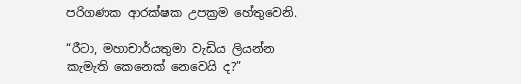පරිගණක ආරක්ෂක උපක්‍රම හේතුවෙනි.

“රීටා, මහාචාර්යතුමා වැඩිය ලියන්න කැමැති කෙනෙක් නෙවෙයි ද?”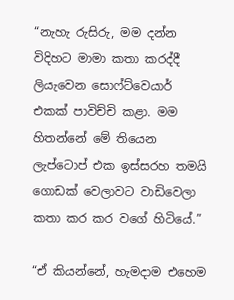“නැහැ රුසිරු, මම දන්න විදිහට මාමා කතා කරද්දී ලියැවෙන සොෆ්ට්වෙයාර් එකක් පාවිච්චි කළා. මම හිතන්නේ මේ තියෙන ලැප්ටොප් එක ඉස්සරහ තමයි ගොඩක් වෙලාවට වාඩිවෙලා කතා කර කර වගේ හිටියේ.”

“ඒ කියන්නේ, හැමදාම එහෙම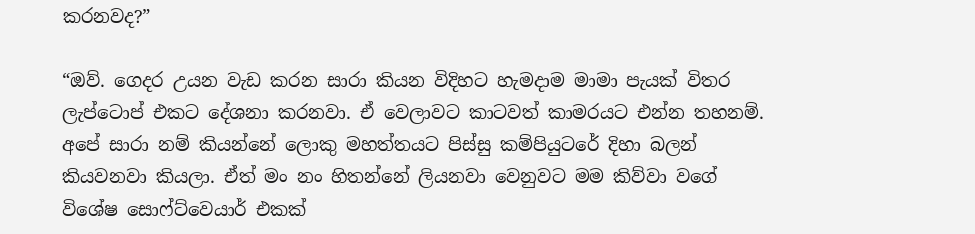කරනවද?”

“ඔව්. ගෙදර උයන වැඩ කරන සාරා කියන විදිහට හැමදාම මාමා පැයක් විතර ලැප්ටොප් එකට දේශනා කරනවා. ඒ වෙලාවට කාටවත් කාමරයට එන්න තහනම්. අපේ සාරා නම් කියන්නේ ලොකු මහත්තයට පිස්සු කම්පියුටරේ දිහා බලන් කියවනවා කියලා. ඒත් මං නං හිතන්නේ ලියනවා වෙනුවට මම කිව්වා වගේ විශේෂ සොෆ්ට්වෙයාර් එකක්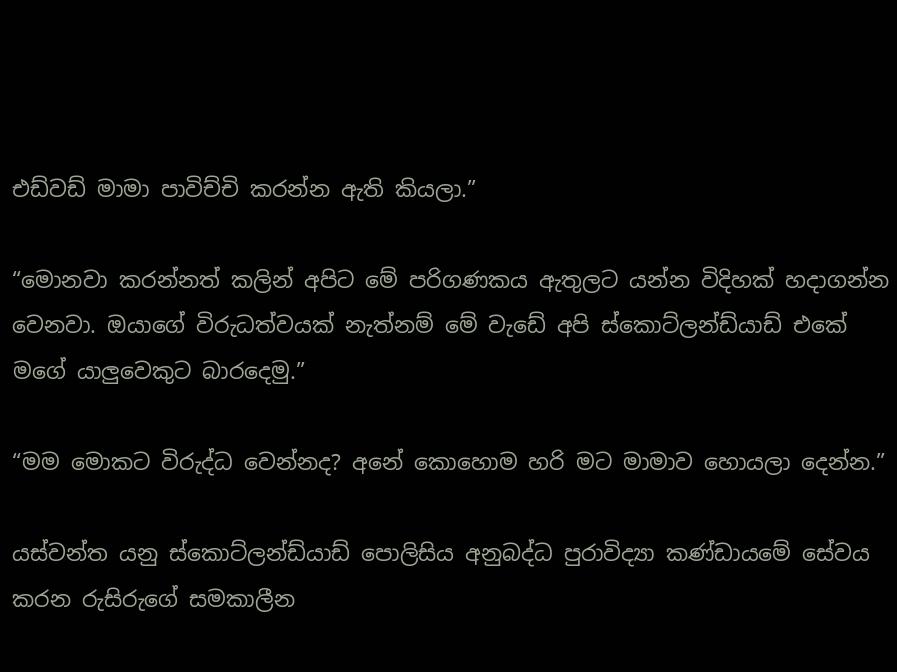එඩ්වඩ් මාමා පාවිච්චි කරන්න ඇති කියලා.”

“මොනවා කරන්නත් කලින් අපිට මේ පරිගණකය ඇතුලට යන්න විදිහක් හදාගන්න වෙනවා. ඔයාගේ විරුධත්වයක් නැත්නම් මේ වැඩේ අපි ස්කොට්ලන්ඩ්යාඩ් එකේ මගේ යාලුවෙකුට බාරදෙමු.”

“මම මොකට විරුද්ධ වෙන්නද? අනේ කොහොම හරි මට මාමාව හොයලා දෙන්න.”

යස්වන්ත යනු ස්කොට්ලන්ඩ්යාඩ් පොලිසිය අනුබද්ධ පුරාවිද්‍යා කණ්ඩායමේ සේවය කරන රුසිරුගේ සමකාලීන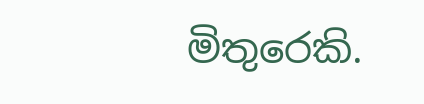මිතුරෙකි.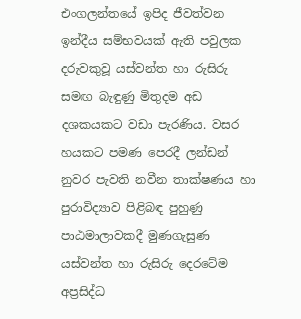එංගලන්තයේ ඉපිද ජීවත්වන ඉන්දීය සම්භවයක් ඇති පවුලක දරුවකුවූ යස්වන්ත හා රුසිරු සමඟ බැඳුණු මිතුදම අඩ දශකයකට වඩා පැරණිය. වසර හයකට පමණ පෙරදී ලන්ඩන් නුවර පැවති නවීන තාක්ෂණය හා පුරාවිද්‍යාව පිළිබඳ පුහුණු පාඨමාලාවකදී මුණගැසුණ යස්වන්ත හා රුසිරු දෙරටේම අප්‍රසිද්ධ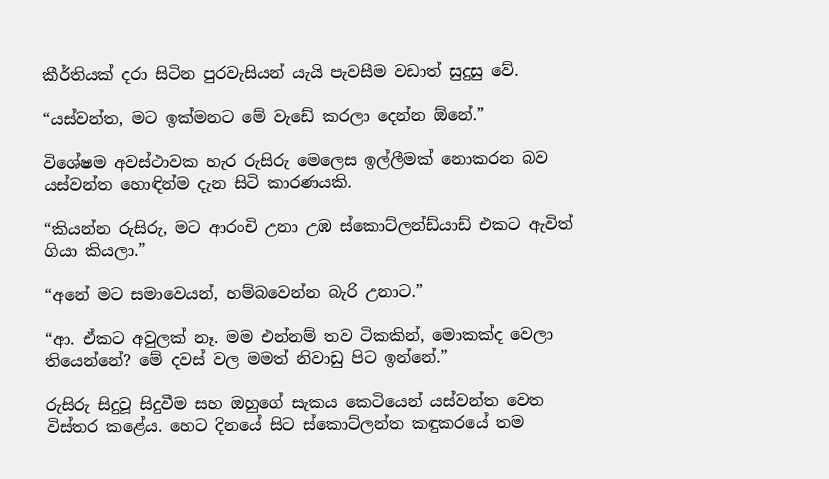කීර්තියක් දරා සිටින පුරවැසියන් යැයි පැවසීම වඩාත් සුදුසු වේ.

“යස්වන්ත, මට ඉක්මනට මේ වැඩේ කරලා දෙන්න ඕනේ.”

විශේෂම අවස්ථාවක හැර රුසිරු මෙලෙස ඉල්ලීමක් නොකරන බව යස්වන්ත හොඳින්ම දැන සිටි කාරණයකි.

“කියන්න රුසිරු, මට ආරංචි උනා උඹ ස්කොට්ලන්ඩ්යාඩ් එකට ඇවිත් ගියා කියලා.”

“අනේ මට සමාවෙයන්, හම්බවෙන්න බැරි උනාට.”

“ආ. ඒකට අවුලක් නෑ. මම එන්නම් තව ටිකකින්, මොකක්ද වෙලා තියෙන්නේ? මේ දවස් වල මමත් නිවාඩු පිට ඉන්නේ.”

රුසිරු සිදුවූ සිදුවීම සහ ඔහුගේ සැකය කෙටියෙන් යස්වන්ත වෙත විස්තර කළේය. හෙට දිනයේ සිට ස්කොට්ලන්ත කඳුකරයේ තම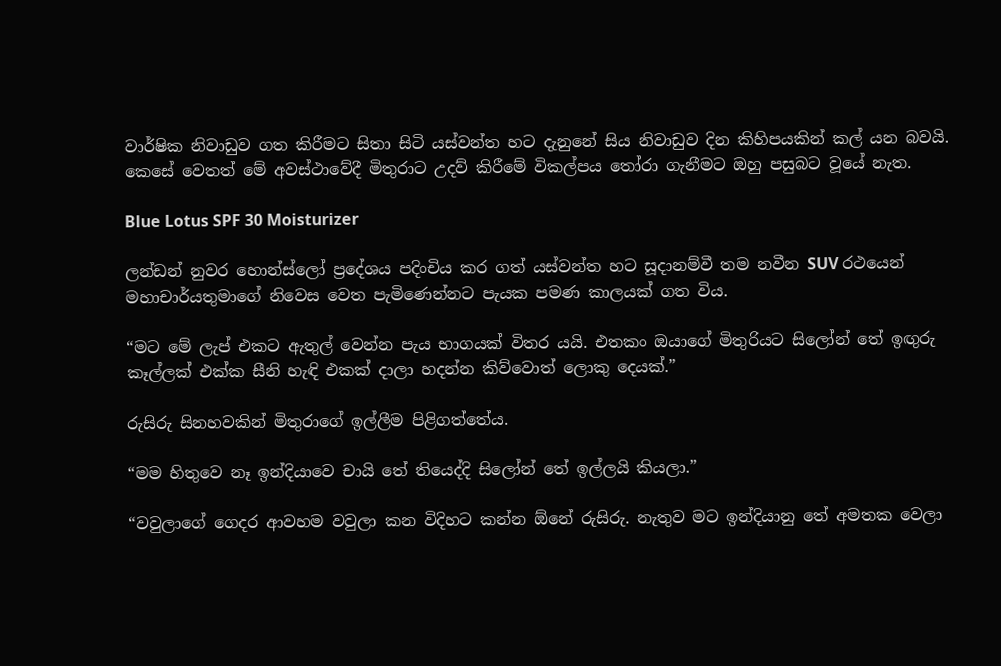වාර්ෂික නිවාඩුව ගත කිරීමට සිතා සිටි යස්වන්ත හට දැනුනේ සිය නිවාඩුව දින කිහිපයකින් කල් යන බවයි. කෙසේ වෙතත් මේ අවස්ථාවේදී මිතුරාට උදව් කිරීමේ විකල්පය තෝරා ගැනීමට ඔහු පසුබට වූයේ නැත.

Blue Lotus SPF 30 Moisturizer

ලන්ඩන් නුවර හොන්ස්ලෝ ප්‍රදේශය පදිංචිය කර ගත් යස්වන්ත හට සූදානම්වී තම නවීන SUV රථයෙන් මහාචාර්යතුමාගේ නිවෙස වෙත පැමිණෙන්නට පැයක පමණ කාලයක් ගත විය.

“මට මේ ලැප් එකට ඇතුල් වෙන්න පැය භාගයක් විතර යයි. එතකං ඔයාගේ මිතුරියට සිලෝන් තේ ඉඟුරු කෑල්ලක් එක්ක සීනි හැඳි එකක් දාලා හදන්න කිව්වොත් ලොකු දෙයක්.”

රුසිරු සිනහවකින් මිතුරාගේ ඉල්ලීම පිළිගත්තේය.

“මම හිතුවෙ නෑ ඉන්දියාවෙ චායි තේ තියෙද්දි සිලෝන් තේ ඉල්ලයි කියලා.”

“වවුලාගේ ගෙදර ආවහම වවුලා කන විදිහට කන්න ඕනේ රුසිරු. නැතුව මට ඉන්දියානු තේ අමතක වෙලා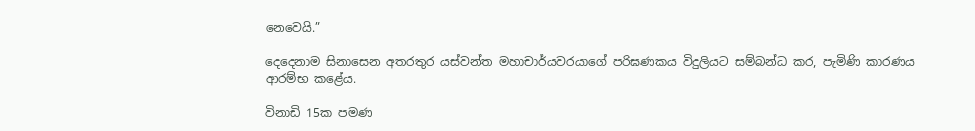නෙවෙයි.”

දෙදෙනාම සිනාසෙන අතරතුර යස්වන්ත මහාචාර්යවරයාගේ පරිඝණකය විදුලියට සම්බන්ධ කර, පැමිණි කාරණය ආරම්භ කළේය.

විනාඩි 15ක පමණ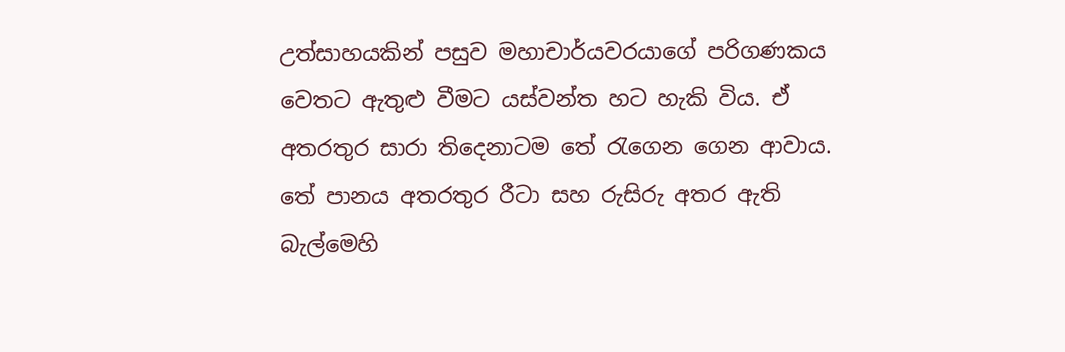උත්සාහයකින් පසුව මහාචාර්යවරයාගේ පරිගණකය වෙතට ඇතුළු වීමට යස්වන්ත හට හැකි විය. ඒ අතරතුර සාරා තිදෙනාටම තේ රැගෙන ගෙන ආවාය. තේ පානය අතරතුර රීටා සහ රුසිරු අතර ඇති බැල්මෙහි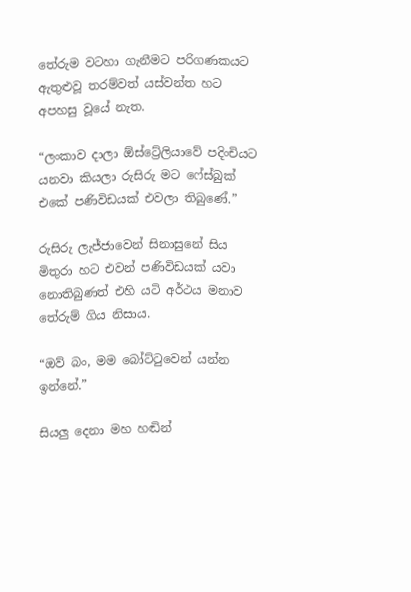තේරුම වටහා ගැනීමට පරිගණකයට ඇතුළුවූ තරම්වත් යස්වන්ත හට අපහසු වූයේ නැත.

“ලංකාව දාලා ඕස්ට්‍රේලියාවේ පදිංචියට යනවා කියලා රුසිරු මට ෆේස්බුක් එකේ පණිවිඩයක් එවලා තිබුණේ.”

රුසිරු ලැජ්ජාවෙන් සිනාසුනේ සිය මිතුරා හට එවන් පණිවිඩයක් යවා නොතිබුණත් එහි යටි අර්ථය මනාව තේරුම් ගිය නිසාය.

“ඔව් බං, මම බෝට්ටුවෙන් යන්න ඉන්නේ.”

සියලු දෙනා මහ හඬින්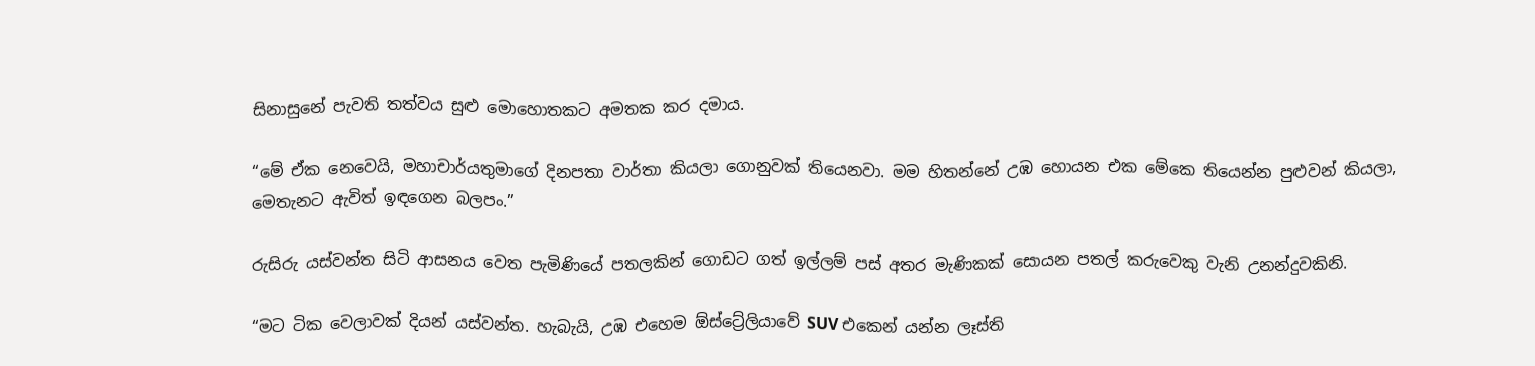සිනාසුනේ පැවති තත්වය සුළු මොහොතකට අමතක කර දමාය.

“මේ ඒක නෙවෙයි, මහාචාර්යතුමාගේ දිනපතා වාර්තා කියලා ගොනුවක් තියෙනවා. මම හිතන්නේ උඹ හොයන එක මේකෙ තියෙන්න පුළුවන් කියලා, මෙතැනට ඇවිත් ඉඳගෙන බලපං.”

රුසිරු යස්වන්ත සිටි ආසනය වෙත පැමිණියේ පතලකින් ගොඩට ගත් ඉල්ලම් පස් අතර මැණිකක් සොයන පතල් කරුවෙකු වැනි උනන්දුවකිනි.

“මට ටික වෙලාවක් දියන් යස්වන්ත. හැබැයි, උඹ එහෙම ඕස්ට්‍රේලියාවේ SUV එකෙන් යන්න ලෑස්ති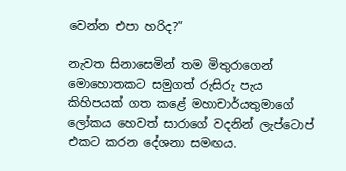වෙන්න එපා හරිද?”

නැවත සිනාසෙමින් තම මිතුරාගෙන් මොහොතකට සමුගත් රුසිරු පැය කිහිපයක් ගත කළේ මහාචාර්යතුමාගේ ලෝකය හෙවත් සාරාගේ වදනින් ලැප්ටොප් එකට කරන දේශනා සමඟය.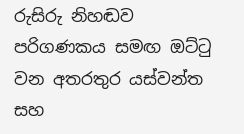රුසිරු නිහඬව පරිගණකය සමඟ ඔට්ටු වන අතරතුර යස්වන්ත සහ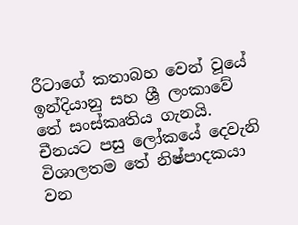රීටාගේ කතාබහ වෙන් වූයේ ඉන්දියානු සහ ශ්‍රී ලංකාවේ තේ සංස්කෘතිය ගැනයි. චීනයට පසු ලෝකයේ දෙවැනි විශාලතම තේ නිෂ්පාදකයා වන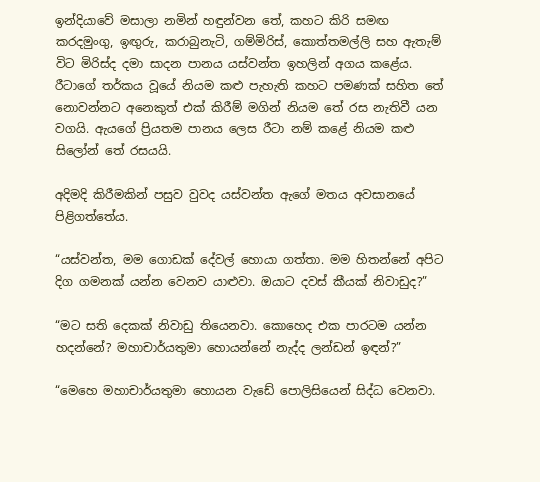ඉන්දියාවේ මසාලා නමින් හඳුන්වන තේ, කහට කිරි සමඟ කරදමුංගු, ඉඟුරු, කරාබුනැටි, ගම්මිරිස්, කොත්තමල්ලි සහ ඇතැම් විට මිරිස්ද දමා සාදන පානය යස්වන්ත ඉහලින් අගය කළේය. රීටාගේ තර්කය වූයේ නියම කළු පැහැති කහට පමණක් සහිත තේ නොවන්නට අනෙකුත් එක් කිරීම් මගින් නියම තේ රස නැතිවී යන වගයි. ඇයගේ ප්‍රියතම පානය ලෙස රීටා නම් කළේ නියම කළු සිලෝන් තේ රසයයි.

අදිමදි කිරීමකින් පසුව වුවද යස්වන්ත ඇගේ මතය අවසානයේ පිළිගත්තේය.

“යස්වන්ත, මම ගොඩක් දේවල් හොයා ගත්තා. මම හිතන්නේ අපිට දිග ගමනක් යන්න වෙනව යාළුවා. ඔයාට දවස් කීයක් නිවාඩුද?”

“මට සති දෙකක් නිවාඩු තියෙනවා. කොහෙද එක පාරටම යන්න හදන්නේ? මහාචාර්යතුමා හොයන්නේ නැද්ද ලන්ඩන් ඉඳන්?”

“මෙහෙ මහාචාර්යතුමා හොයන වැඩේ පොලිසියෙන් සිද්ධ වෙනවා.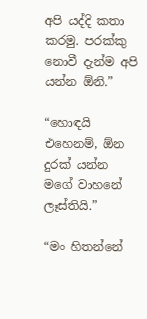අපි යද්දි කතා කරමු. පරක්කු නොවී දැන්ම අපි යන්න ඕනි.”

“හොඳයි එහෙනම්, ඕන දුරක් යන්න මගේ වාහනේ ලෑස්තියි.”

“මං හිතන්නේ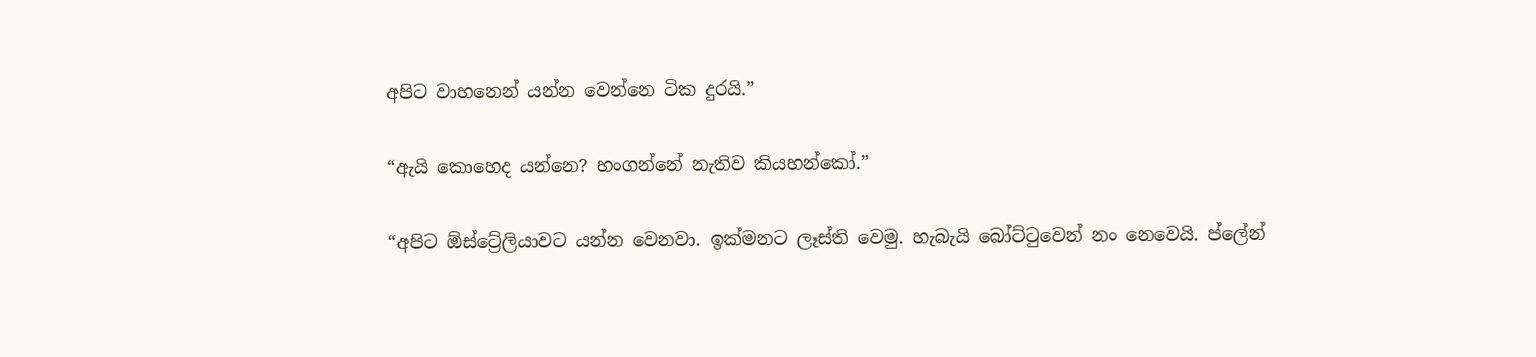අපිට වාහනෙන් යන්න වෙන්නෙ ටික දුරයි.”

“ඇයි කොහෙද යන්නෙ? හංගන්නේ නැතිව කියහන්කෝ.”

“අපිට ඕස්ට්‍රේලියාවට යන්න වෙනවා. ඉක්මනට ලෑස්ති වෙමු. හැබැයි බෝට්ටුවෙන් නං නෙවෙයි. ප්ලේන්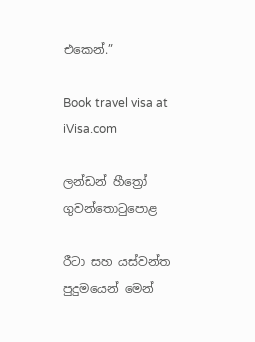එකෙන්.”

Book travel visa at iVisa.com

ලන්ඩන් හීත්‍රෝ ගුවන්තොටුපොළ

රීටා සහ යස්වන්ත පුදුමයෙන් මෙන්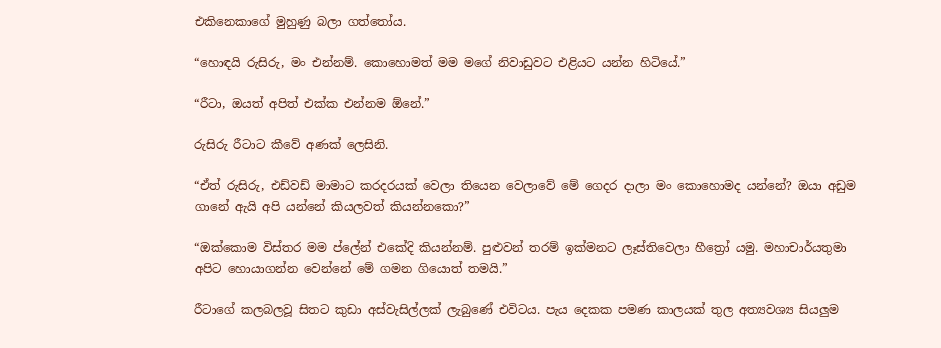එකිනෙකාගේ මුහුණු බලා ගත්තෝය.

“හොඳයි රුසිරු, මං එන්නම්. කොහොමත් මම මගේ නිවාඩුවට එළියට යන්න හිටියේ.”

“රීටා, ඔයත් අපිත් එක්ක එන්නම ඕනේ.”

රුසිරු රීටාට කීවේ අණක් ලෙසිනි.

“ඒත් රුසිරු, එඩ්වඩ් මාමාට කරදරයක් වෙලා තියෙන වෙලාවේ මේ ගෙදර දාලා මං කොහොමද යන්නේ? ඔයා අඩුම ගානේ ඇයි අපි යන්නේ කියලවත් කියන්නකො?”

“ඔක්කොම විස්තර මම ප්ලේන් එකේදි කියන්නම්. පුළුවන් තරම් ඉක්මනට ලෑස්තිවෙලා හීත්‍රෝ යමු. මහාචාර්යතුමා අපිට හොයාගන්න වෙන්නේ මේ ගමන ගියොත් තමයි.”

රීටාගේ කලබලවූ සිතට කුඩා අස්වැසිල්ලක් ලැබුණේ එවිටය. පැය දෙකක පමණ කාලයක් තුල අත්‍යවශ්‍ය සියලුම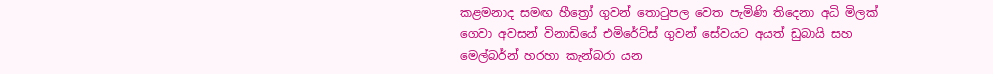කළමනාද සමඟ හීත්‍රෝ ගුවන් තොටුපල වෙත පැමිණි තිදෙනා අධි මිලක් ගෙවා අවසන් විනාඩියේ එමිරේට්ස් ගුවන් සේවයට අයත් ඩුබායි සහ මෙල්බර්න් හරහා කැන්බරා යන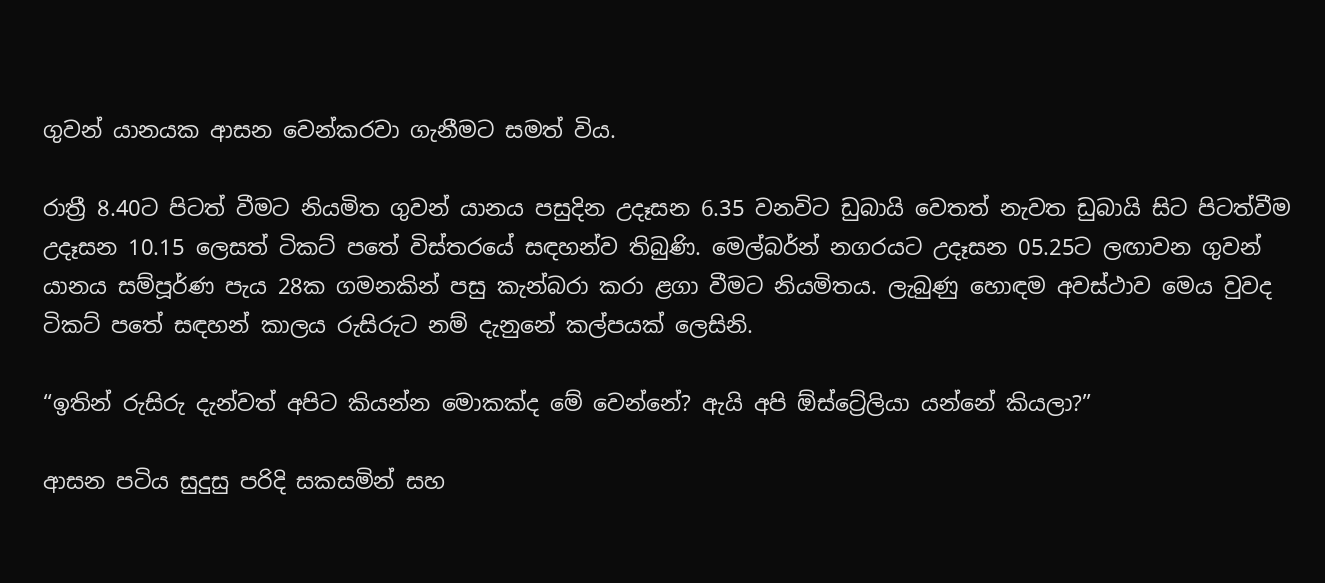ගුවන් යානයක ආසන වෙන්කරවා ගැනීමට සමත් විය.

රාත්‍රී 8.40ට පිටත් වීමට නියමිත ගුවන් යානය පසුදින උදෑසන 6.35 වනවිට ඩුබායි වෙතත් නැවත ඩුබායි සිට පිටත්වීම උදෑසන 10.15 ලෙසත් ටිකට් පතේ විස්තරයේ සඳහන්ව තිබුණි. මෙල්බර්න් නගරයට උදෑසන 05.25ට ලඟාවන ගුවන් යානය සම්පූර්ණ පැය 28ක ගමනකින් පසු කැන්බරා කරා ළගා වීමට නියමිතය. ලැබුණු හොඳම අවස්ථාව මෙය වුවද ටිකට් පතේ සඳහන් කාලය රුසිරුට නම් දැනුනේ කල්පයක් ලෙසිනි.

“ඉතින් රුසිරු දැන්වත් අපිට කියන්න මොකක්ද මේ වෙන්නේ? ඇයි අපි ඕස්ට්‍රේලියා යන්නේ කියලා?”

ආසන පටිය සුදුසු පරිදි සකසමින් සහ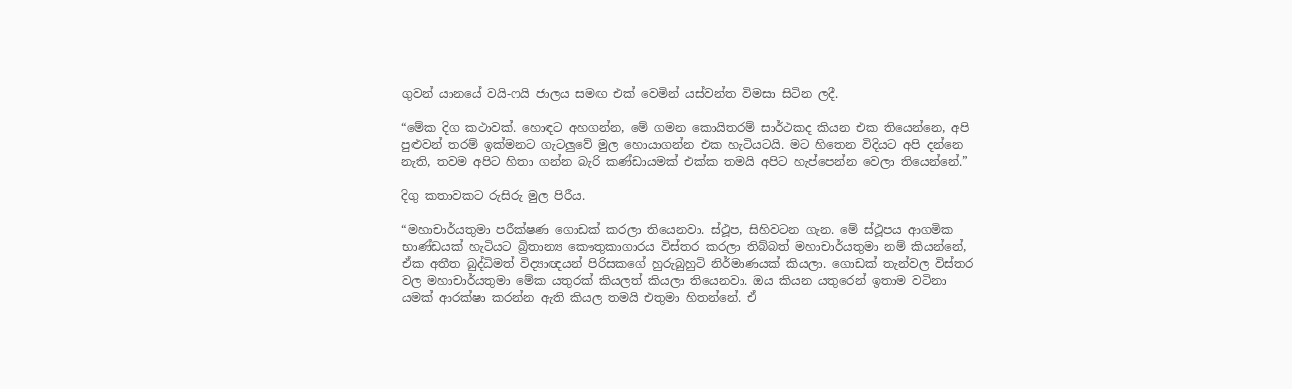ගුවන් යානයේ වයි-ෆයි ජාලය සමඟ එක් වෙමින් යස්වන්ත විමසා සිටින ලදී.

“මේක දිග කථාවක්. හොඳට අහගන්න, මේ ගමන කොයිතරම් සාර්ථකද කියන එක තියෙන්නෙ, අපි පුළුවන් තරම් ඉක්මනට ගැටලුවේ මුල හොයාගන්න එක හැටියටයි. මට හිතෙන විදියට අපි දන්නෙ නැති, තවම අපිට හිතා ගන්න බැරි කණ්ඩායමක් එක්ක තමයි අපිට හැප්පෙන්න වෙලා තියෙන්නේ.”

දිගු කතාවකට රුසිරු මුල පිරීය.

“මහාචාර්යතුමා පරීක්ෂණ ගොඩක් කරලා තියෙනවා. ස්ථූප, සිහිවටන ගැන. මේ ස්ථූපය ආගමික භාණ්ඩයක් හැටියට බ්‍රිතාන්‍ය කෞතුකාගාරය විස්තර කරලා තිබ්බත් මහාචාර්යතුමා නම් කියන්නේ, ඒක අතීත බුද්ධිමත් විද්‍යාඥයන් පිරිසකගේ හුරුබුහුටි නිර්මාණයක් කියලා. ගොඩක් තැන්වල විස්තර වල මහාචාර්යතුමා මේක යතුරක් කියලත් කියලා තියෙනවා. ඔය කියන යතුරෙන් ඉතාම වටිනා යමක් ආරක්ෂා කරන්න ඇති කියල තමයි එතුමා හිතන්නේ. ඒ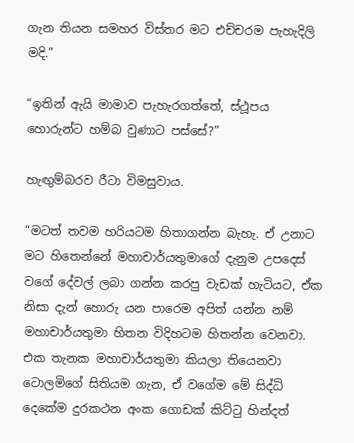ගැන තියන සමහර විස්තර මට එච්චරම පැහැදිලි මදි.”

“ඉතින් ඇයි මාමාව පැහැරගත්තේ, ස්ථූපය හොරුන්ට හම්බ වුණාට පස්සේ?”

හැඟුම්බරව රීටා විමසුවාය.

“මටත් තවම හරියටම හිතාගන්න බැහැ. ඒ උනාට මට හිතෙන්නේ මහාචාර්යතුමාගේ දැනුම උපදෙස් වගේ දේවල් ලබා ගන්න කරපු වැඩක් හැටියට, ඒක නිසා දැන් හොරු යන පාරෙම අපිත් යන්න නම් මහාචාර්යතුමා හිතන විදිහටම හිතන්න වෙනවා. එක තැනක මහාචාර්යතුමා කියලා තියෙනවා ටොලමිගේ සිතියම ගැන, ඒ වගේම මේ සිද්ධි දෙකේම දුරකථන අංක ගොඩක් කිට්ටු හින්දත්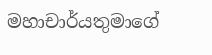මහාචාර්යතුමාගේ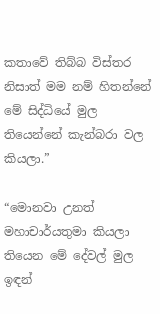කතාවේ තිබ්බ විස්තර නිසාත් මම නම් හිතන්නේ මේ සිද්ධියේ මුල තියෙන්නේ කැන්බරා වල කියලා.”

“මොනවා උනත් මහාචාර්යතුමා කියලා තියෙන මේ දේවල් මුල ඉඳන්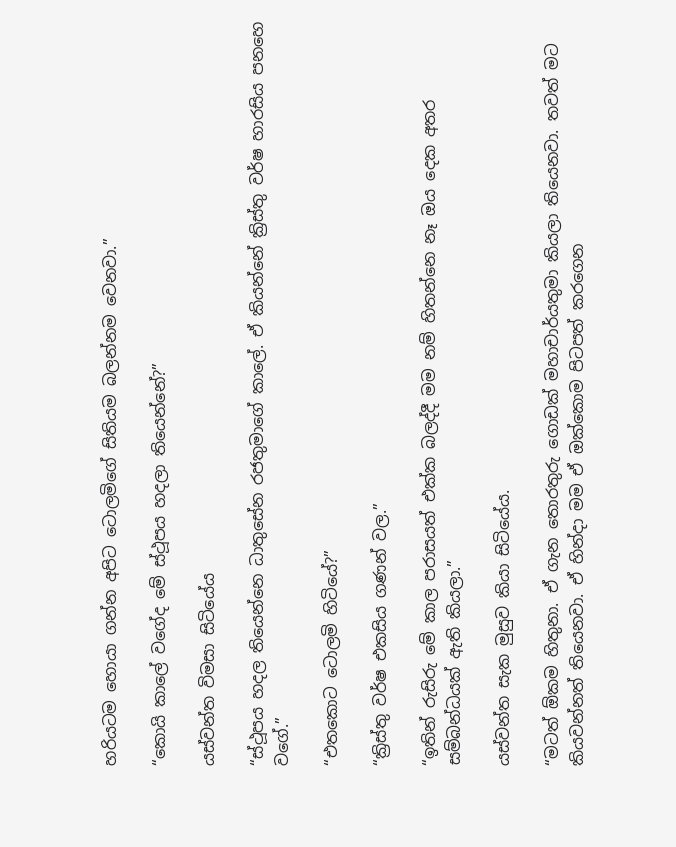හරියටම හොයා ගන්න අපිට ටොලමිගේ සිතියම බලන්නම වෙනවා.”

“කොයි කාලේ වගේද මේ ස්ථූපය හදලා තියෙන්නේ?”

යස්වන්ත විමසා සිටියේය

“ස්ථූපය හදල තියෙන්නෙ ධාතුසේන රජතුමාගේ කාලේ. ඒ කියන්නේ ක්‍රිස්තු වර්ෂ හාරසිය පනහෙ වගේ.”

“එතකොට ටොලමි හිටියේ?”

“ක්‍රිස්තු වර්ෂ එකසිය ගණන් වල.”

“ඉතින් රුසිරු මේ කාල පරාසයත් එක්ක බලද්දී මම නම් හිතන්නෙ නෑ ඔය දෙක අතර සම්බන්ධයක් ඇති කියලා.”

යස්වන්ත සැක මුසුව කියා සිටියේය.

“මටත් ඕකම හිතුනා. ඒ ගැන තොරතුරු ගොඩක් මහාචාර්යතුමා කියලා තියෙනවා. තවත් මට කියවන්නත් තියෙනවා. ඒ හින්දා මම ඒ ඔක්කොම පිටපත් කරගෙන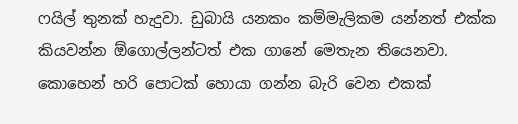ෆයිල් තුනක් හැදුවා. ඩුබායි යනකං කම්මැලිකම යන්නත් එක්ක කියවන්න ඕගොල්ලන්ටත් එක ගානේ මෙතැන තියෙනවා. කොහෙන් හරි පොටක් හොයා ගන්න බැරි වෙන එකක්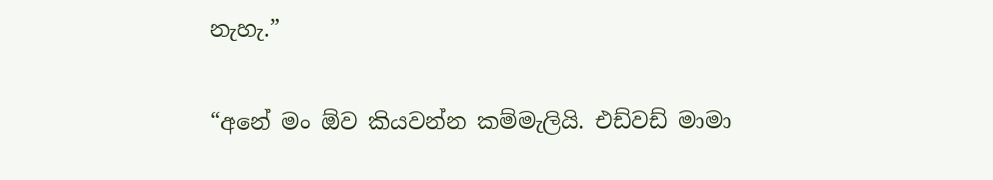නැහැ.”

“අනේ මං ඕව කියවන්න කම්මැලියි. එඩ්වඩ් මාමා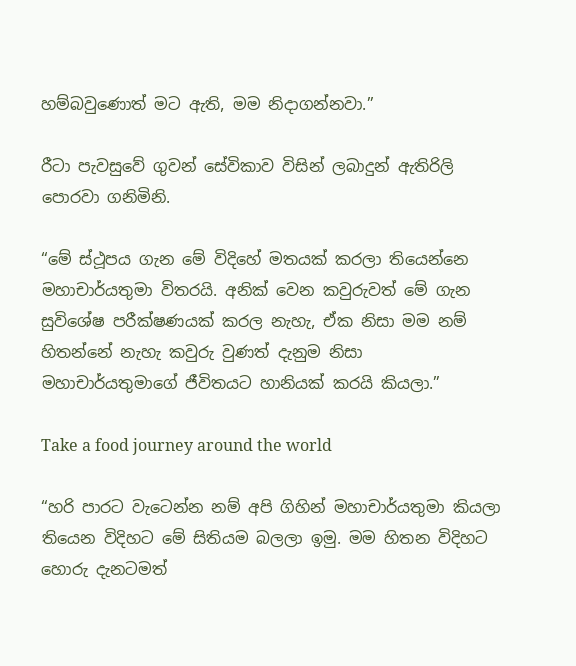හම්බවුණොත් මට ඇති, මම නිදාගන්නවා.”

රීටා පැවසුවේ ගුවන් සේවිකාව විසින් ලබාදුන් ඇතිරිලි පොරවා ගනිමිනි.

“මේ ස්ථූපය ගැන මේ විදිහේ මතයක් කරලා තියෙන්නෙ මහාචාර්යතුමා විතරයි. අනික් වෙන කවුරුවත් මේ ගැන සුවිශේෂ පරීක්ෂණයක් කරල නැහැ, ඒක නිසා මම නම් හිතන්නේ නැහැ කවුරු වුණත් දැනුම නිසා මහාචාර්යතුමාගේ ජීවිතයට හානියක් කරයි කියලා.”

Take a food journey around the world

“හරි පාරට වැටෙන්න නම් අපි ගිහින් මහාචාර්යතුමා කියලා තියෙන විදිහට මේ සිතියම බලලා ඉමු. මම හිතන විදිහට හොරු දැනටමත්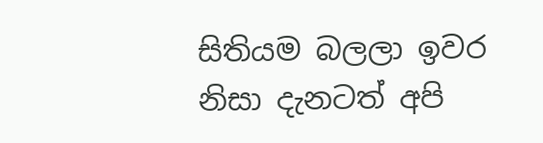සිතියම බලලා ඉවර නිසා දැනටත් අපි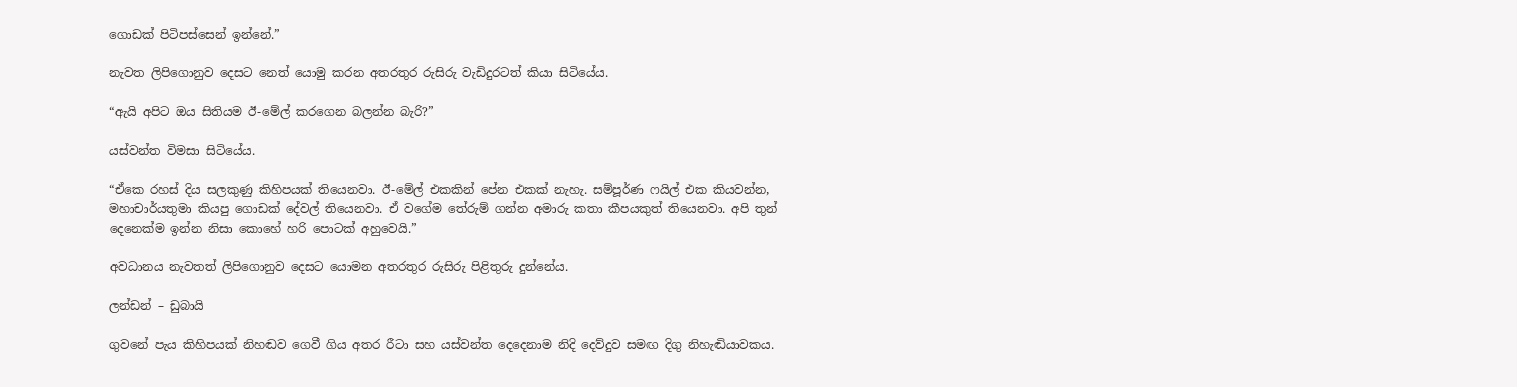ගොඩක් පිටිපස්සෙන් ඉන්නේ.”

නැවත ලිපිගොනුව දෙසට නෙත් යොමු කරන අතරතුර රුසිරු වැඩිදුරටත් කියා සිටියේය.

“ඇයි අපිට ඔය සිතියම ඊ-මේල් කරගෙන බලන්න බැරි?”

යස්වන්ත විමසා සිටියේය.

“ඒකෙ රහස් දිය සලකුණු කිහිපයක් තියෙනවා. ඊ-මේල් එකකින් පේන එකක් නැහැ. සම්පූර්ණ ෆයිල් එක කියවන්න, මහාචාර්යතුමා කියපු ගොඩක් දේවල් තියෙනවා. ඒ වගේම තේරුම් ගන්න අමාරු කතා කීපයකුත් තියෙනවා. අපි තුන් දෙනෙක්ම ඉන්න නිසා කොහේ හරි පොටක් අහුවෙයි.”

අවධානය නැවතත් ලිපිගොනුව දෙසට යොමන අතරතුර රුසිරු පිළිතුරු දුන්නේය.

ලන්ඩන් – ඩුබායි

ගුවනේ පැය කිහිපයක් නිහඬව ගෙවී ගිය අතර රීටා සහ යස්වන්ත දෙදෙනාම නිදි දෙව්දුව සමඟ දිගු නිහැඬියාවකය.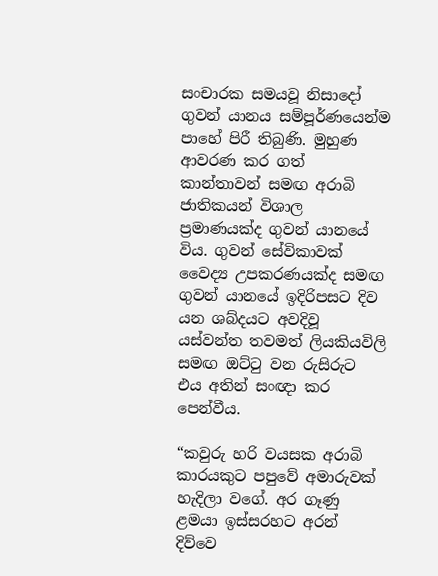සංචාරක සමයවූ නිසාදෝ ගුවන් යානය සම්පූර්ණයෙන්ම පාහේ පිරී තිබුණි. මුහුණ ආවරණ කර ගත් කාන්තාවන් සමඟ අරාබි ජාතිකයන් විශාල ප්‍රමාණයක්ද ගුවන් යානයේ විය. ගුවන් සේවිකාවක් වෛද්‍ය උපකරණයක්ද සමඟ ගුවන් යානයේ ඉදිරිපසට දිව යන ශබ්දයට අවදිවූ යස්වන්ත තවමත් ලියකියවිලි සමඟ ඔට්ටු වන රුසිරුට එය අතින් සංඥා කර පෙන්වීය.

“කවුරු හරි වයසක අරාබි කාරයකුට පපුවේ අමාරුවක් හැදිලා වගේ. අර ගෑණු ළමයා ඉස්සරහට අරන් දිව්වෙ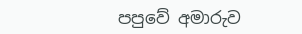පපුවේ අමාරුව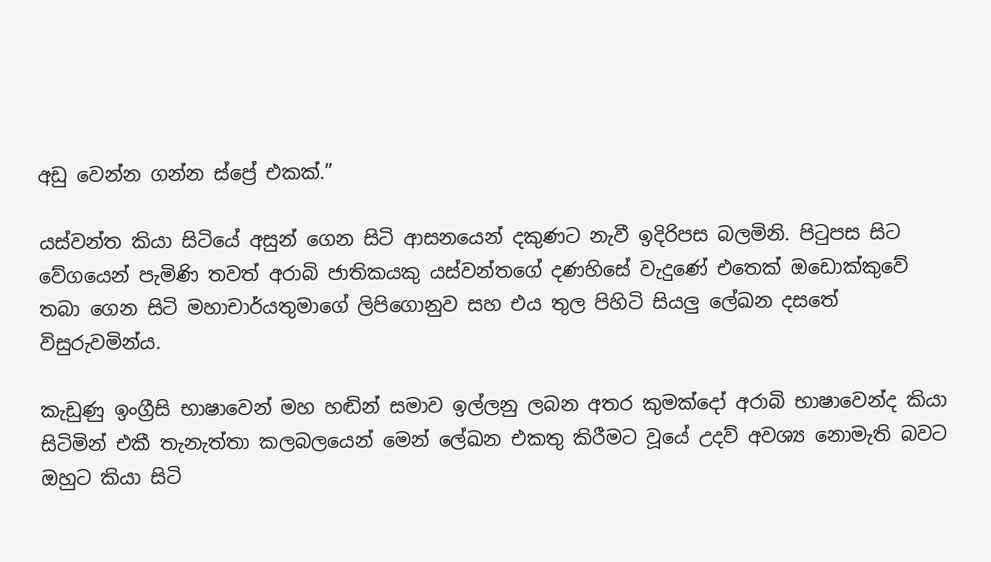අඩු වෙන්න ගන්න ස්ප්‍රේ එකක්.”

යස්වන්ත කියා සිටියේ අසුන් ගෙන සිටි ආසනයෙන් දකුණට නැවී ඉදිරිපස බලමිනි. පිටුපස සිට වේගයෙන් පැමිණි තවත් අරාබි ජාතිකයකු යස්වන්තගේ දණහිසේ වැදුණේ එතෙක් ඔඩොක්කුවේ තබා ගෙන සිටි මහාචාර්යතුමාගේ ලිපිගොනුව සහ එය තුල පිහිටි සියලු ලේඛන දසතේ විසුරුවමින්ය.

කැඩුණු ඉංග්‍රීසි භාෂාවෙන් මහ හඬින් සමාව ඉල්ලනු ලබන අතර කුමක්දෝ අරාබි භාෂාවෙන්ද කියා සිටිමින් එකී තැනැත්තා කලබලයෙන් මෙන් ලේඛන එකතු කිරීමට වූයේ උදව් අවශ්‍ය නොමැති බවට ඔහුට කියා සිටි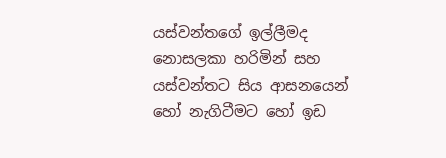යස්වන්තගේ ඉල්ලීමද නොසලකා හරිමින් සහ යස්වන්තට සිය ආසනයෙන් හෝ නැගිටීමට හෝ ඉඩ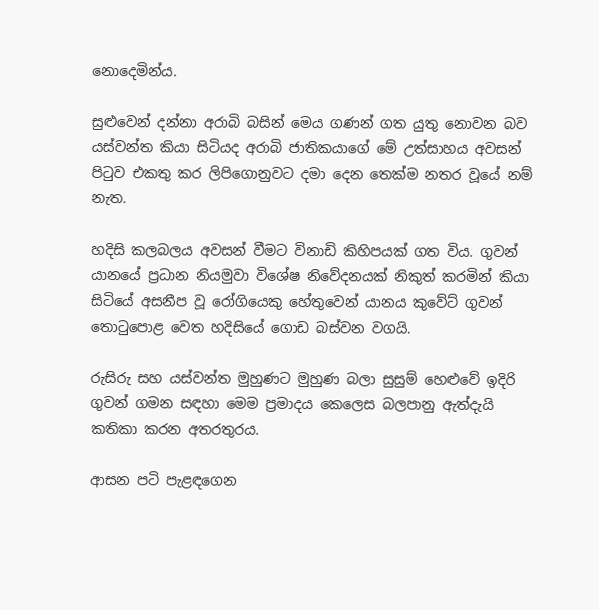නොදෙමින්ය.

සුළුවෙන් දන්නා අරාබි බසින් මෙය ගණන් ගත යුතු නොවන බව යස්වන්ත කියා සිටියද අරාබි ජාතිකයාගේ මේ උත්සාහය අවසන් පිටුව එකතු කර ලිපිගොනුවට දමා දෙන තෙක්ම නතර වූයේ නම් නැත.

හදිසි කලබලය අවසන් වීමට විනාඩි කිහිපයක් ගත විය. ගුවන් යානයේ ප්‍රධාන නියමුවා විශේෂ නිවේදනයක් නිකුත් කරමින් කියා සිටියේ අසනීප වූ රෝගියෙකු හේතුවෙන් යානය කුවේට් ගුවන්  තොටුපොළ වෙත හදිසියේ ගොඩ බස්වන වගයි.

රුසිරු සහ යස්වන්ත මුහුණට මුහුණ බලා සුසුම් හෙළුවේ ඉදිරි ගුවන් ගමන සඳහා මෙම ප්‍රමාදය කෙලෙස බලපානු ඇත්දැයි කතිකා කරන අතරතුරය.

ආසන පටි පැළඳගෙන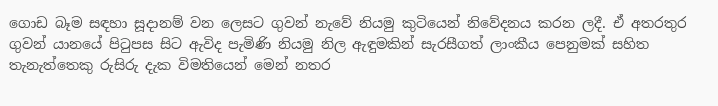ගොඩ බෑම සඳහා සූදානම් වන ලෙසට ගුවන් නැවේ නියමු කුටියෙන් නිවේදනය කරන ලදී. ඒ අතරතුර ගුවන් යානයේ පිටුපස සිට ඇවිද පැමිණි නියමු නිල ඇඳුමකින් සැරසීගත් ලාංකීය පෙනුමක් සහිත තැනැත්තෙකු රුසිරු දැක විමතියෙන් මෙන් නතර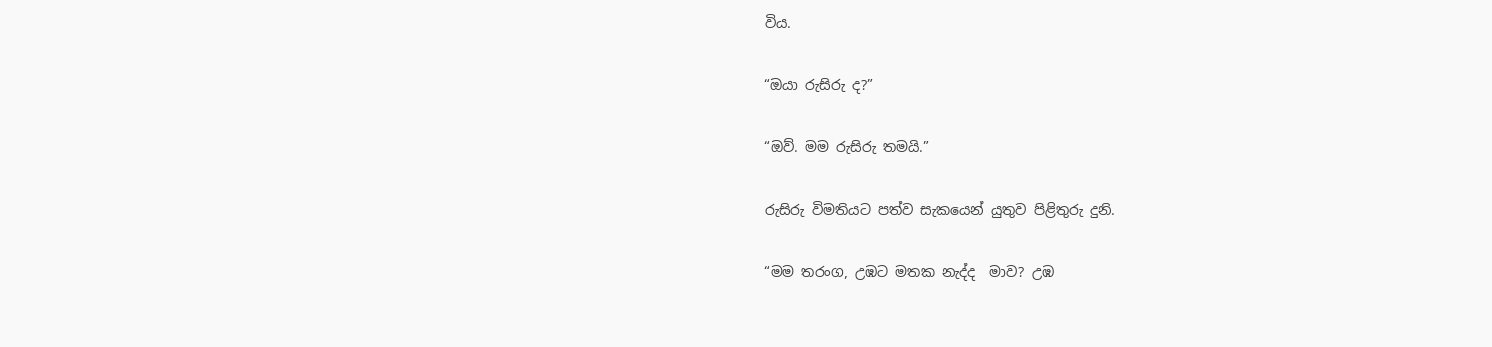විය.

“ඔයා රුසිරු ද?”

“ඔව්. මම රුසිරු තමයි.”

රුසිරු විමතියට පත්ව සැකයෙන් යුතුව පිළිතුරු දුනි.

“මම තරංග, උඹට මතක නැද්ද  මාව? උඹ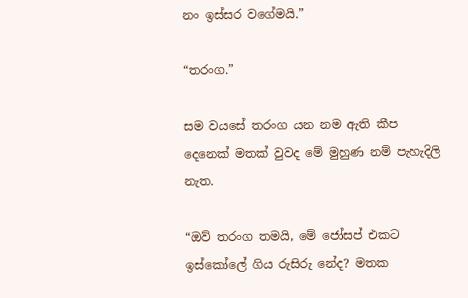නං ඉස්සර වගේමයි.”

“තරංග.”

සම වයසේ තරංග යන නම ඇති කීප දෙනෙක් මතක් වුවද මේ මුහුණ නම් පැහැදිලි නැත.

“ඔව් තරංග තමයි, මේ ජෝසප් එකට ඉස්කෝලේ ගිය රුසිරු නේද? මතක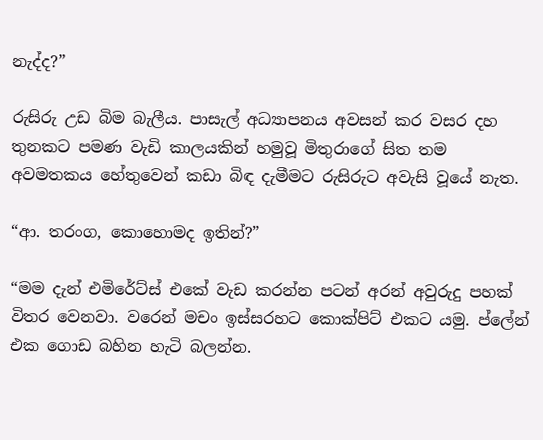නැද්ද?”

රුසිරු උඩ බිම බැලීය. පාසැල් අධ්‍යාපනය අවසන් කර වසර දහ තුනකට පමණ වැඩි කාලයකින් හමුවූ මිතුරාගේ සිත තම අවමතකය හේතුවෙන් කඩා බිඳ දැමීමට රුසිරුට අවැසි වූයේ නැත.

“ආ. තරංග, කොහොමද ඉතින්?”

“මම දැන් එමිරේට්ස් එකේ වැඩ කරන්න පටන් අරන් අවුරුදු පහක් විතර වෙනවා. වරෙන් මචං ඉස්සරහට කොක්පිට් එකට යමු. ප්ලේන් එක ගොඩ බහින හැටි බලන්න.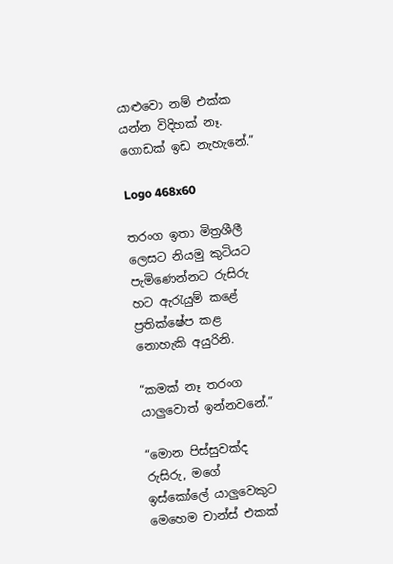යාළුවො නම් එක්ක යන්න විදිහක් නෑ. ගොඩක් ඉඩ නැහැනේ.”

Logo 468x60

තරංග ඉතා මිත්‍රශීලී ලෙසට නියමු කුටියට පැමිණෙන්නට රුසිරු හට ඇරැයුම් කළේ ප්‍රතික්ෂේප කළ නොහැකි අයුරිනි.

“කමක් නෑ තරංග යාලුවොත් ඉන්නවනේ.”

“මොන පිස්සුවක්ද රුසිරු, මගේ ඉස්කෝලේ යාලුවෙකුට මෙහෙම චාන්ස් එකක්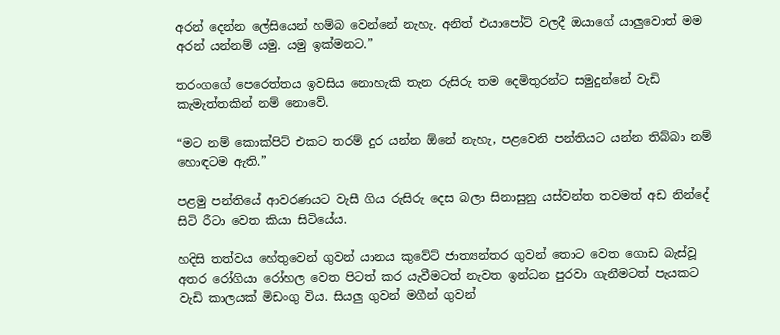අරන් දෙන්න ලේසියෙන් හම්බ වෙන්නේ නැහැ. අනිත් එයාපෝට් වලදී ඔයාගේ යාලුවොත් මම අරන් යන්නම් යමු. යමු ඉක්මනට.”

තරංගගේ පෙරෙත්තය ඉවසිය නොහැකි තැන රුසිරු තම දෙමිතුරන්ට සමුදුන්නේ වැඩි කැමැත්තකින් නම් නොවේ.

“මට නම් කොක්පිට් එකට තරම් දුර යන්න ඕනේ නැහැ, පළවෙනි පන්තියට යන්න තිබ්බා නම් හොඳටම ඇති.”

පළමු පන්තියේ ආවරණයට වැසී ගිය රුසිරු දෙස බලා සිනාසුනු යස්වන්ත තවමත් අඩ නින්දේ සිටි රීටා වෙත කියා සිටියේය.

හදිසි තත්වය හේතුවෙන් ගුවන් යානය කුවේට් ජාත්‍යන්තර ගුවන් තොට වෙත ගොඩ බැස්වූ අතර රෝගියා රෝහල වෙත පිටත් කර යැවීමටත් නැවත ඉන්ධන පුරවා ගැනීමටත් පැයකට වැඩි කාලයක් මිඩංගු විය. සියලු ගුවන් මගීන් ගුවන්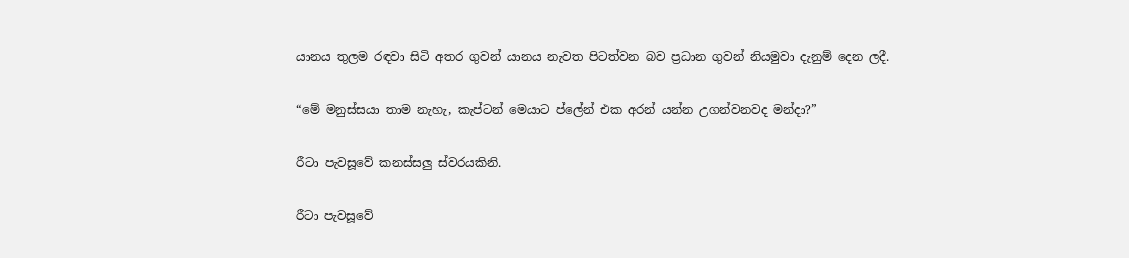යානය තුලම රඳවා සිටි අතර ගුවන් යානය නැවත පිටත්වන බව ප්‍රධාන ගුවන් නියමුවා දැනුම් දෙන ලදී.

“මේ මනුස්සයා තාම නැහැ, කැප්ටන් මෙයාට ප්ලේන් එක අරන් යන්න උගන්වනවද මන්දා?”

රීටා පැවසූවේ කනස්සලු ස්වරයකිනි.

රීටා පැවසූවේ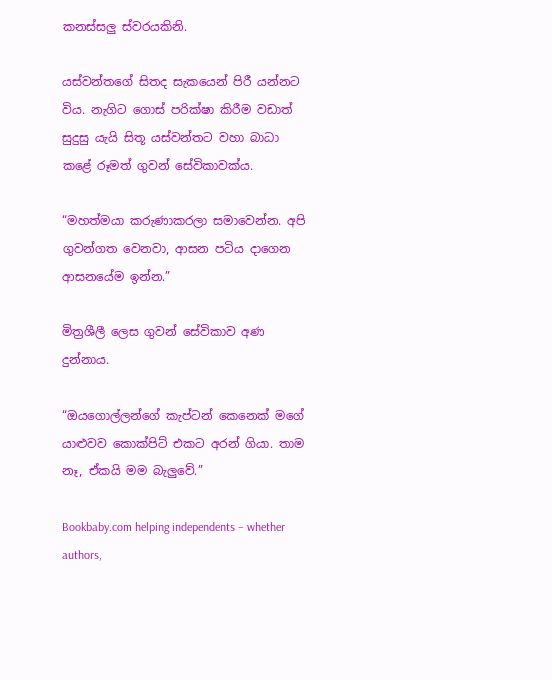කනස්සලු ස්වරයකිනි.

යස්වන්තගේ සිතද සැකයෙන් පිරී යන්නට විය. නැගිට ගොස් පරික්ෂා කිරීම වඩාත් සුදුසු යැයි සිතූ යස්වන්තට වහා බාධා කළේ රූමත් ගුවන් සේවිකාවක්ය.

“මහත්මයා කරුණාකරලා සමාවෙන්න. අපි ගුවන්ගත වෙනවා, ආසන පටිය දාගෙන ආසනයේම ඉන්න.”

මිත්‍රශීලී ලෙස ගුවන් සේවිකාව අණ දුන්නාය.

“ඔයගොල්ලන්ගේ කැප්ටන් කෙනෙක් මගේ යාළුවව කොක්පිට් එකට අරන් ගියා. තාම නෑ, ඒකයි මම බැලුවේ.”

Bookbaby.com helping independents – whether authors,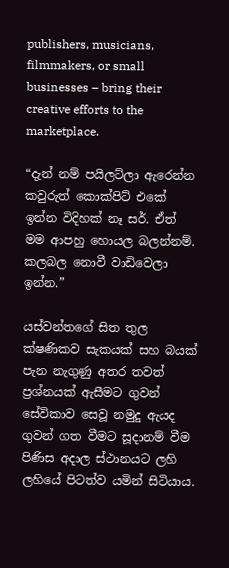publishers, musicians, filmmakers, or small businesses – bring their creative efforts to the marketplace.

“දැන් නම් පයිලට්ලා ඇරෙන්න කවුරුත් කොක්පිට් එකේ ඉන්න විදිහක් නෑ සර්. ඒත් මම ආපහු හොයල බලන්නම්. කලබල නොවී වාඩිවෙලා ඉන්න.”

යස්වන්තගේ සිත තුල ක්ෂණිකව සැකයක් සහ බයක් පැන නැගුණු අතර තවත් ප්‍රශ්නයක් ඇසීමට ගුවන් සේවිකාව සෙවූ නමුදු ඇයද ගුවන් ගත වීමට සූදානම් වීම පිණිස අදාල ස්ථානයට ලහි ලහියේ පිටත්ව යමින් සිටියාය.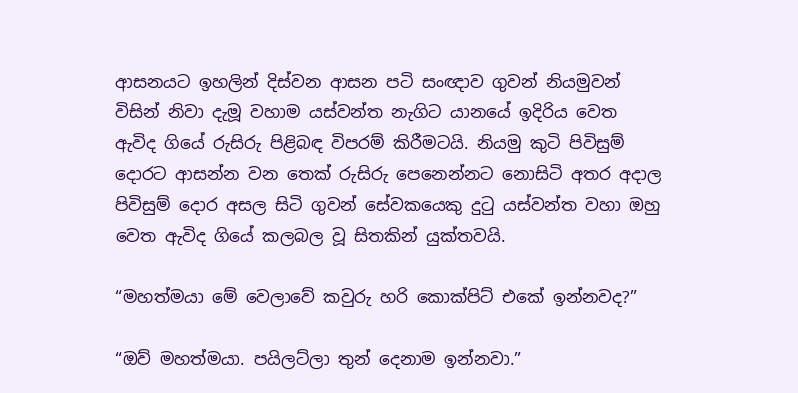ආසනයට ඉහලින් දිස්වන ආසන පටි සංඥාව ගුවන් නියමුවන් විසින් නිවා දැමූ වහාම යස්වන්ත නැගිට යානයේ ඉදිරිය වෙත ඇවිද ගියේ රුසිරු පිළිබඳ විපරම් කිරීමටයි. නියමු කුටි පිවිසුම් දොරට ආසන්න වන තෙක් රුසිරු පෙනෙන්නට නොසිටි අතර අදාල පිවිසුම් දොර අසල සිටි ගුවන් සේවකයෙකු දුටු යස්වන්ත වහා ඔහු වෙත ඇවිද ගියේ කලබල වූ සිතකින් යුක්තවයි.

“මහත්මයා මේ වෙලාවේ කවුරු හරි කොක්පිට් එකේ ඉන්නවද?”

“ඔව් මහත්මයා. පයිලට්ලා තුන් දෙනාම ඉන්නවා.”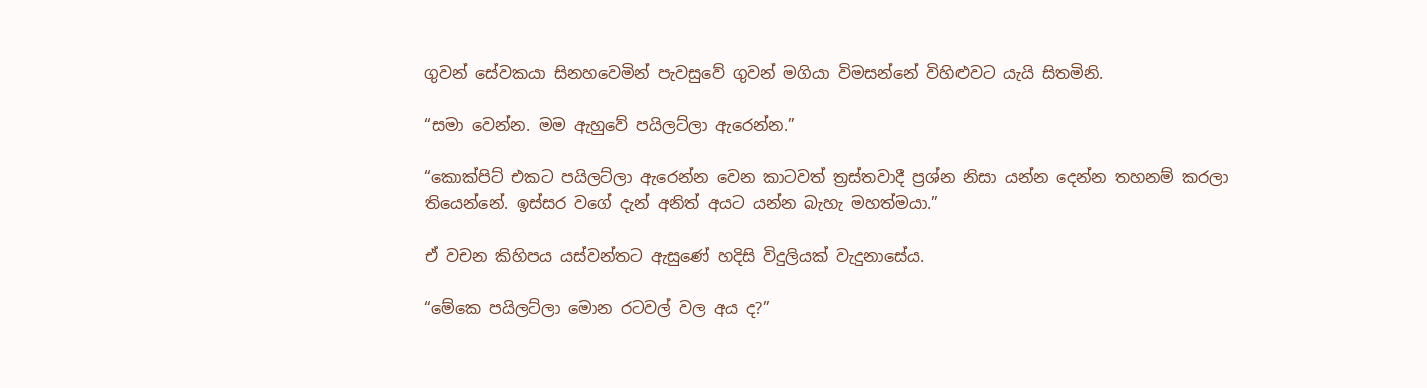ගුවන් සේවකයා සිනහවෙමින් පැවසුවේ ගුවන් මගියා විමසන්නේ විහිළුවට යැයි සිතමිනි.

“සමා වෙන්න. මම ඇහුවේ පයිලට්ලා ඇරෙන්න.”

“කොක්පිට් එකට පයිලට්ලා ඇරෙන්න වෙන කාටවත් ත්‍රස්තවාදී ප්‍රශ්න නිසා යන්න දෙන්න තහනම් කරලා තියෙන්නේ. ඉස්සර වගේ දැන් අනිත් අයට යන්න බැහැ මහත්මයා.”

ඒ වචන කිහිපය යස්වන්තට ඇසුණේ හදිසි විදුලියක් වැදුනාසේය.

“මේකෙ පයිලට්ලා මොන රටවල් වල අය ද?”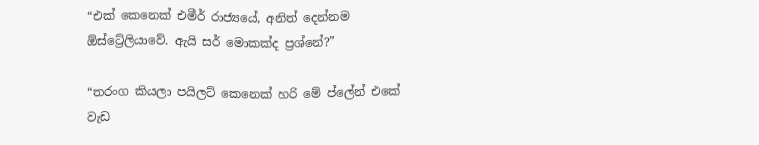“එක් කෙනෙක් එමීර් රාජ්‍යයේ, අනිත් දෙන්නම ඕස්ට්‍රේලියාවේ. ඇයි සර් මොකක්ද ප්‍රශ්නේ?”

“තරංග කියලා පයිලට් කෙනෙක් හරි මේ ප්ලේන් එකේ වැඩ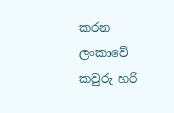කරන ලංකාවේ කවුරු හරි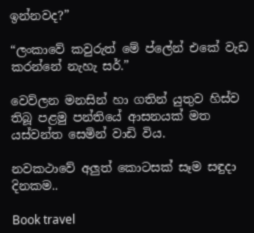ඉන්නවද?”

“ලංකාවේ කවුරුත් මේ ප්ලේන් එකේ වැඩ කරන්නේ නැහැ සර්.”

වෙව්ලන මනසින් හා ගතින් යුතුව හිස්ව තිබූ පළමු පන්තියේ ආසනයක් මත යස්වන්ත සෙමින් වාඩි විය.

නවකථාවේ අලුත් කොටසක් සෑම සඳුදා දිනකම..

Book travel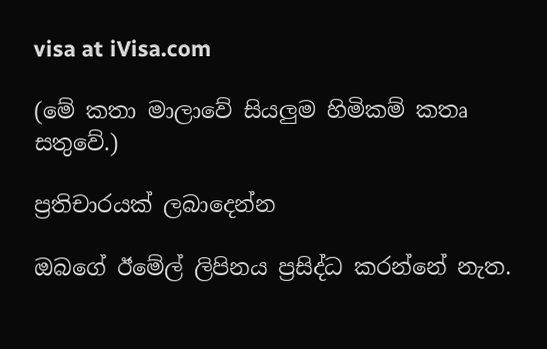visa at iVisa.com

(මේ කතා මාලාවේ සියලුම හිමිකම් කතෘ සතුවේ.)

ප්‍රතිචාරයක් ලබාදෙන්න

ඔබගේ ඊමේල් ලිපිනය ප්‍රසිද්ධ කරන්නේ නැත.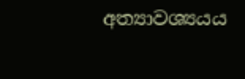අත්‍යාවශ්‍යයය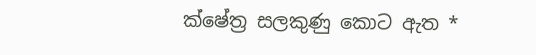ක්ෂේත්‍ර සලකුණු කොට ඇත *